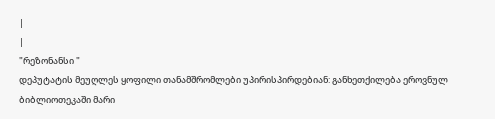|
|
"რეზონანსი "
დეპუტატის მეუღლეს ყოფილი თანამშრომლები უპირისპირდებიან: განხეთქილება ეროვნულ ბიბლიოთეკაში მარი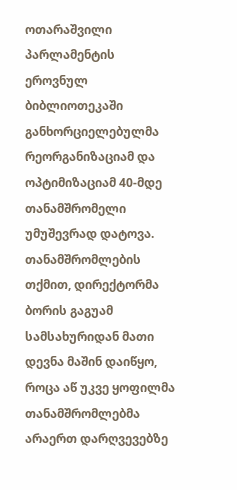ოთარაშვილი
პარლამენტის ეროვნულ ბიბლიოთეკაში განხორციელებულმა რეორგანიზაციამ და ოპტიმიზაციამ 40-მდე თანამშრომელი უმუშევრად დატოვა. თანამშრომლების თქმით, დირექტორმა ბორის გაგუამ სამსახურიდან მათი დევნა მაშინ დაიწყო, როცა აწ უკვე ყოფილმა თანამშრომლებმა არაერთ დარღვევებზე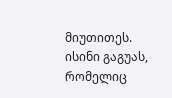მიუთითეს. ისინი გაგუას, რომელიც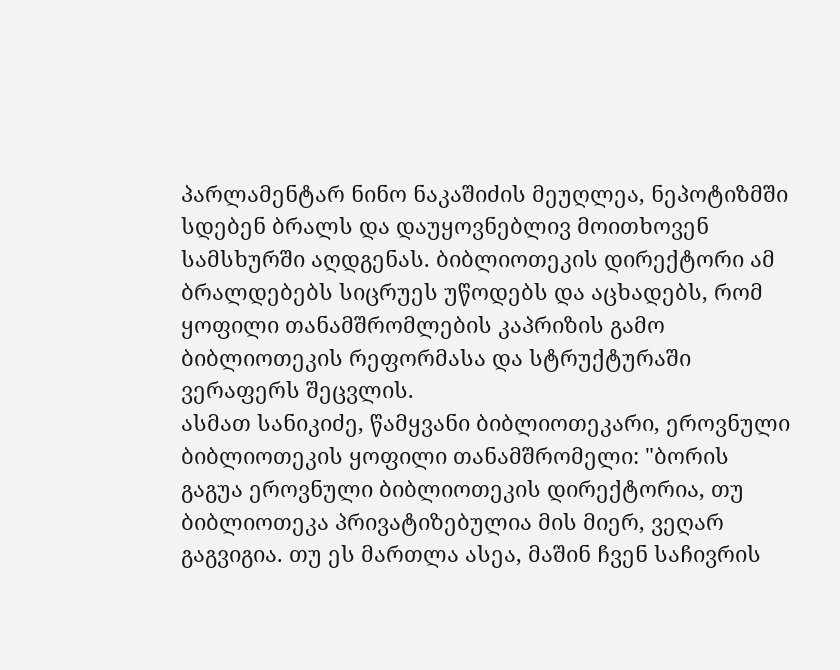პარლამენტარ ნინო ნაკაშიძის მეუღლეა, ნეპოტიზმში სდებენ ბრალს და დაუყოვნებლივ მოითხოვენ სამსხურში აღდგენას. ბიბლიოთეკის დირექტორი ამ ბრალდებებს სიცრუეს უწოდებს და აცხადებს, რომ ყოფილი თანამშრომლების კაპრიზის გამო ბიბლიოთეკის რეფორმასა და სტრუქტურაში ვერაფერს შეცვლის.
ასმათ სანიკიძე, წამყვანი ბიბლიოთეკარი, ეროვნული ბიბლიოთეკის ყოფილი თანამშრომელი: "ბორის გაგუა ეროვნული ბიბლიოთეკის დირექტორია, თუ ბიბლიოთეკა პრივატიზებულია მის მიერ, ვეღარ გაგვიგია. თუ ეს მართლა ასეა, მაშინ ჩვენ საჩივრის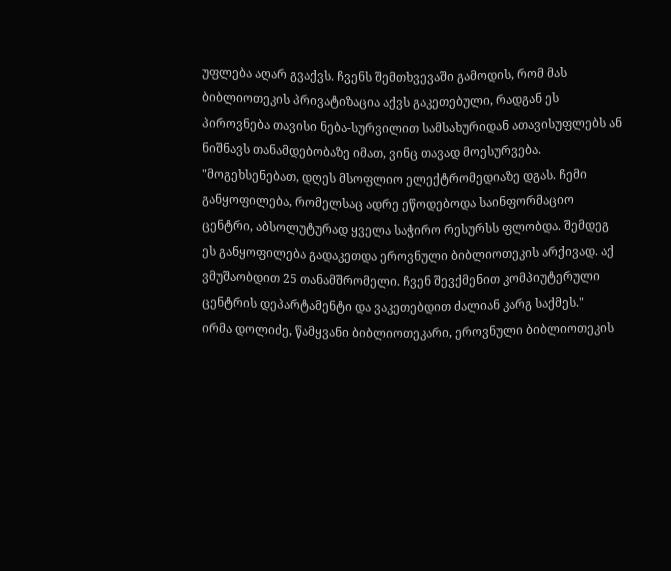უფლება აღარ გვაქვს. ჩვენს შემთხვევაში გამოდის, რომ მას ბიბლიოთეკის პრივატიზაცია აქვს გაკეთებული, რადგან ეს პიროვნება თავისი ნება-სურვილით სამსახურიდან ათავისუფლებს ან ნიშნავს თანამდებობაზე იმათ, ვინც თავად მოესურვება. "მოგეხსენებათ, დღეს მსოფლიო ელექტრომედიაზე დგას. ჩემი განყოფილება, რომელსაც ადრე ეწოდებოდა საინფორმაციო ცენტრი, აბსოლუტურად ყველა საჭირო რესურსს ფლობდა. შემდეგ ეს განყოფილება გადაკეთდა ეროვნული ბიბლიოთეკის არქივად. აქ ვმუშაობდით 25 თანამშრომელი. ჩვენ შევქმენით კომპიუტერული ცენტრის დეპარტამენტი და ვაკეთებდით ძალიან კარგ საქმეს."
ირმა დოლიძე, წამყვანი ბიბლიოთეკარი, ეროვნული ბიბლიოთეკის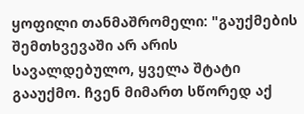ყოფილი თანმაშრომელი: "გაუქმების შემთხვევაში არ არის სავალდებულო, ყველა შტატი გააუქმო. ჩვენ მიმართ სწორედ აქ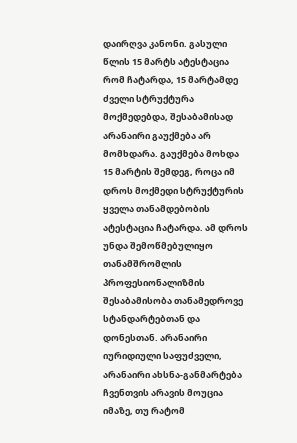დაირღვა კანონი. გასული წლის 15 მარტს ატესტაცია რომ ჩატარდა, 15 მარტამდე ძველი სტრუქტურა მოქმედებდა, შესაბამისად არანაირი გაუქმება არ მომხდარა. გაუქმება მოხდა 15 მარტის შემდეგ, როცა იმ დროს მოქმედი სტრუქტურის ყველა თანამდებობის ატესტაცია ჩატარდა. ამ დროს უნდა შემოწმებულიყო თანამშრომლის პროფესიონალიზმის შესაბამისობა თანამედროვე სტანდარტებთან და დონესთან. არანაირი იურიდიული საფუძველი, არანაირი ახსნა-განმარტება ჩვენთვის არავის მოუცია იმაზე, თუ რატომ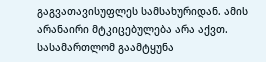გაგვათავისუფლეს სამსახურიდან. ამის არანაირი მტკიცებულება არა აქვთ. სასამართლომ გაამტყუნა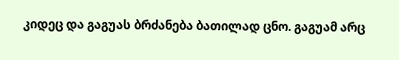კიდეც და გაგუას ბრძანება ბათილად ცნო. გაგუამ არც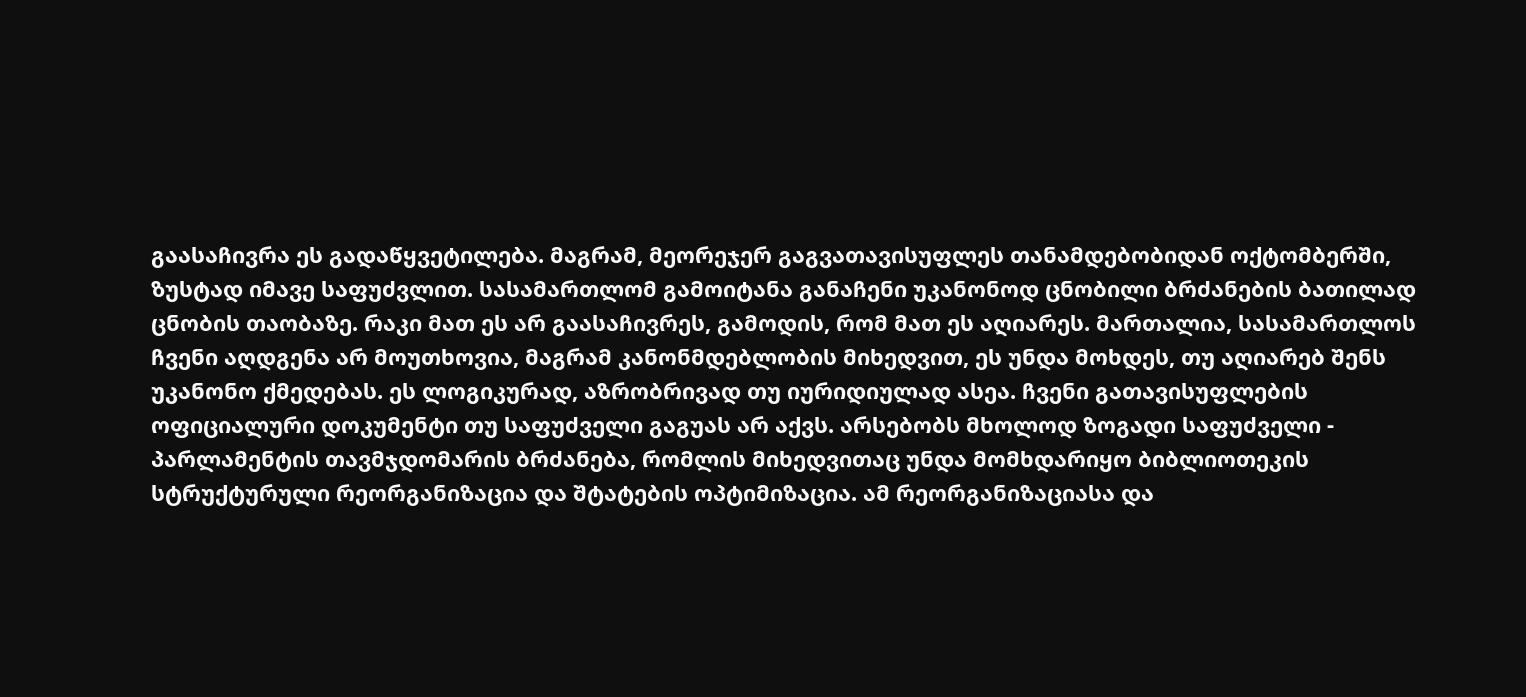გაასაჩივრა ეს გადაწყვეტილება. მაგრამ, მეორეჯერ გაგვათავისუფლეს თანამდებობიდან ოქტომბერში, ზუსტად იმავე საფუძვლით. სასამართლომ გამოიტანა განაჩენი უკანონოდ ცნობილი ბრძანების ბათილად ცნობის თაობაზე. რაკი მათ ეს არ გაასაჩივრეს, გამოდის, რომ მათ ეს აღიარეს. მართალია, სასამართლოს ჩვენი აღდგენა არ მოუთხოვია, მაგრამ კანონმდებლობის მიხედვით, ეს უნდა მოხდეს, თუ აღიარებ შენს უკანონო ქმედებას. ეს ლოგიკურად, აზრობრივად თუ იურიდიულად ასეა. ჩვენი გათავისუფლების ოფიციალური დოკუმენტი თუ საფუძველი გაგუას არ აქვს. არსებობს მხოლოდ ზოგადი საფუძველი - პარლამენტის თავმჯდომარის ბრძანება, რომლის მიხედვითაც უნდა მომხდარიყო ბიბლიოთეკის სტრუქტურული რეორგანიზაცია და შტატების ოპტიმიზაცია. ამ რეორგანიზაციასა და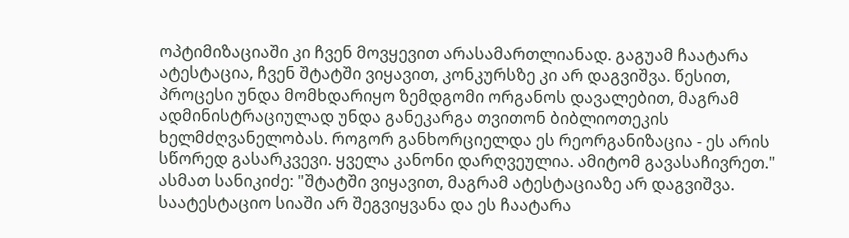ოპტიმიზაციაში კი ჩვენ მოვყევით არასამართლიანად. გაგუამ ჩაატარა ატესტაცია, ჩვენ შტატში ვიყავით, კონკურსზე კი არ დაგვიშვა. წესით, პროცესი უნდა მომხდარიყო ზემდგომი ორგანოს დავალებით, მაგრამ ადმინისტრაციულად უნდა განეკარგა თვითონ ბიბლიოთეკის ხელმძღვანელობას. როგორ განხორციელდა ეს რეორგანიზაცია - ეს არის სწორედ გასარკვევი. ყველა კანონი დარღვეულია. ამიტომ გავასაჩივრეთ."
ასმათ სანიკიძე: "შტატში ვიყავით, მაგრამ ატესტაციაზე არ დაგვიშვა. საატესტაციო სიაში არ შეგვიყვანა და ეს ჩაატარა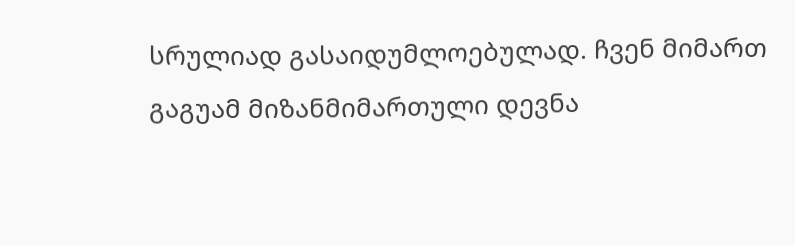სრულიად გასაიდუმლოებულად. ჩვენ მიმართ გაგუამ მიზანმიმართული დევნა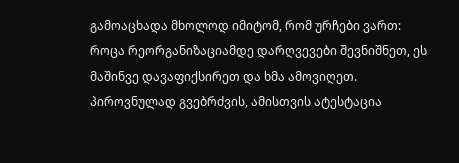გამოაცხადა მხოლოდ იმიტომ, რომ ურჩები ვართ: როცა რეორგანიზაციამდე დარღვევები შევნიშნეთ, ეს მაშინვე დავაფიქსირეთ და ხმა ამოვიღეთ. პიროვნულად გვებრძვის, ამისთვის ატესტაცია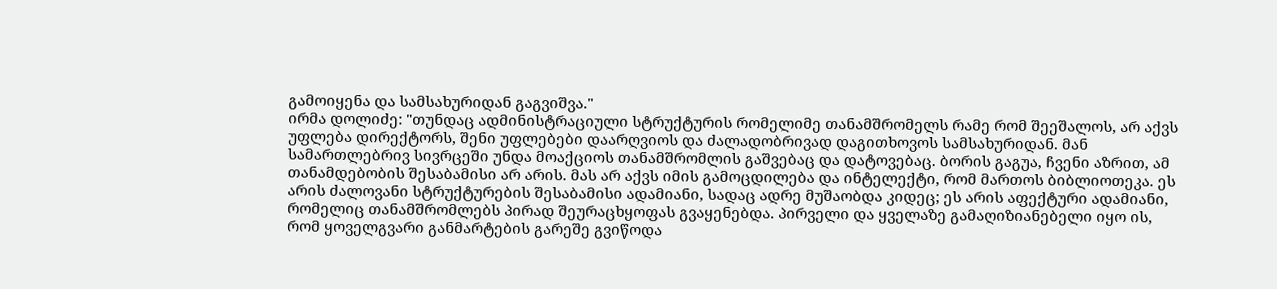გამოიყენა და სამსახურიდან გაგვიშვა."
ირმა დოლიძე: "თუნდაც ადმინისტრაციული სტრუქტურის რომელიმე თანამშრომელს რამე რომ შეეშალოს, არ აქვს უფლება დირექტორს, შენი უფლებები დაარღვიოს და ძალადობრივად დაგითხოვოს სამსახურიდან. მან სამართლებრივ სივრცეში უნდა მოაქციოს თანამშრომლის გაშვებაც და დატოვებაც. ბორის გაგუა, ჩვენი აზრით, ამ თანამდებობის შესაბამისი არ არის. მას არ აქვს იმის გამოცდილება და ინტელექტი, რომ მართოს ბიბლიოთეკა. ეს არის ძალოვანი სტრუქტურების შესაბამისი ადამიანი, სადაც ადრე მუშაობდა კიდეც; ეს არის აფექტური ადამიანი, რომელიც თანამშრომლებს პირად შეურაცხყოფას გვაყენებდა. პირველი და ყველაზე გამაღიზიანებელი იყო ის, რომ ყოველგვარი განმარტების გარეშე გვიწოდა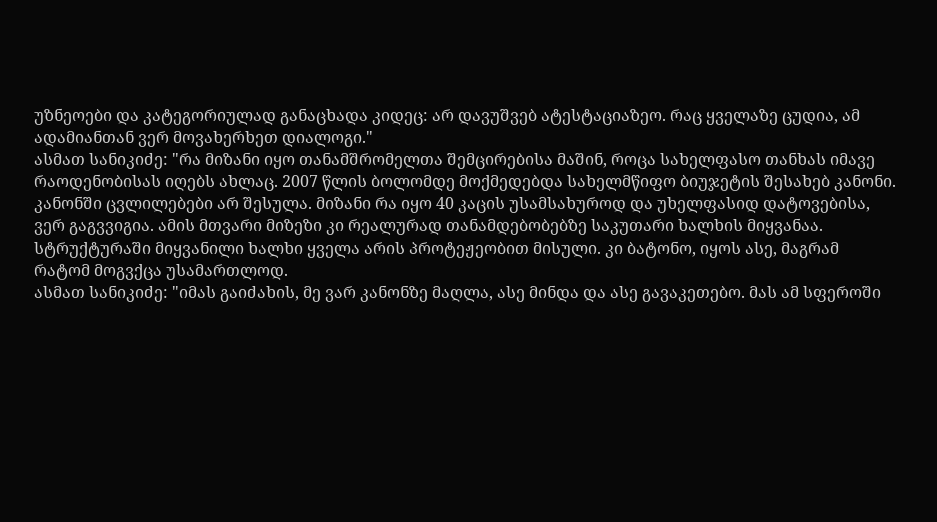უზნეოები და კატეგორიულად განაცხადა კიდეც: არ დავუშვებ ატესტაციაზეო. რაც ყველაზე ცუდია, ამ ადამიანთან ვერ მოვახერხეთ დიალოგი."
ასმათ სანიკიძე: "რა მიზანი იყო თანამშრომელთა შემცირებისა მაშინ, როცა სახელფასო თანხას იმავე რაოდენობისას იღებს ახლაც. 2007 წლის ბოლომდე მოქმედებდა სახელმწიფო ბიუჯეტის შესახებ კანონი. კანონში ცვლილებები არ შესულა. მიზანი რა იყო 40 კაცის უსამსახუროდ და უხელფასიდ დატოვებისა, ვერ გაგვვიგია. ამის მთვარი მიზეზი კი რეალურად თანამდებობებზე საკუთარი ხალხის მიყვანაა. სტრუქტურაში მიყვანილი ხალხი ყველა არის პროტეჟეობით მისული. კი ბატონო, იყოს ასე, მაგრამ რატომ მოგვქცა უსამართლოდ.
ასმათ სანიკიძე: "იმას გაიძახის, მე ვარ კანონზე მაღლა, ასე მინდა და ასე გავაკეთებო. მას ამ სფეროში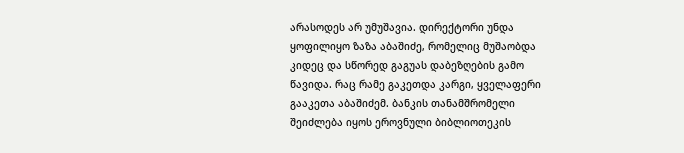არასოდეს არ უმუშავია. დირექტორი უნდა ყოფილიყო ზაზა აბაშიძე, რომელიც მუშაობდა კიდეც და სწორედ გაგუას დაბეზღების გამო წავიდა. რაც რამე გაკეთდა კარგი, ყველაფერი გააკეთა აბაშიძემ. ბანკის თანამშრომელი შეიძლება იყოს ეროვნული ბიბლიოთეკის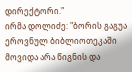დირექტორი."
ირმა დოლიძე: "ბორის გაგუა ეროვნულ ბიბლიოთეკაში მოვიდა არა წიგნის და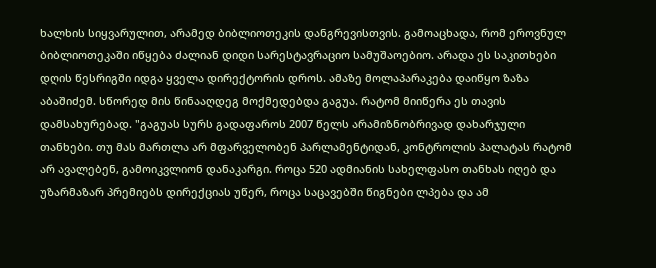ხალხის სიყვარულით, არამედ ბიბლიოთეკის დანგრევისთვის. გამოაცხადა, რომ ეროვნულ ბიბლიოთეკაში იწყება ძალიან დიდი სარესტავრაციო სამუშაოებიო. არადა ეს საკითხები დღის წესრიგში იდგა ყველა დირექტორის დროს. ამაზე მოლაპარაკება დაიწყო ზაზა აბაშიძემ. სწორედ მის წინააღდეგ მოქმედებდა გაგუა. რატომ მიიწერა ეს თავის დამსახურებად. "გაგუას სურს გადაფაროს 2007 წელს არამიზნობრივად დახარჯული თანხები. თუ მას მართლა არ მფარველობენ პარლამენტიდან, კონტროლის პალატას რატომ არ ავალებენ, გამოიკვლიონ დანაკარგი. როცა 520 ადმიანის სახელფასო თანხას იღებ და უზარმაზარ პრემიებს დირექციას უწერ, როცა საცავებში წიგნები ლპება და ამ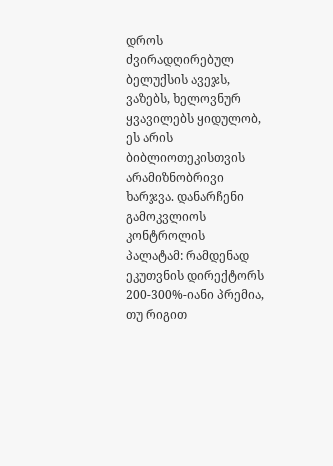დროს ძვირადღირებულ ბელუქსის ავეჯს, ვაზებს, ხელოვნურ ყვავილებს ყიდულობ, ეს არის ბიბლიოთეკისთვის არამიზნობრივი ხარჯვა. დანარჩენი გამოკვლიოს კონტროლის პალატამ: რამდენად ეკუთვნის დირექტორს 200-300%-იანი პრემია, თუ რიგით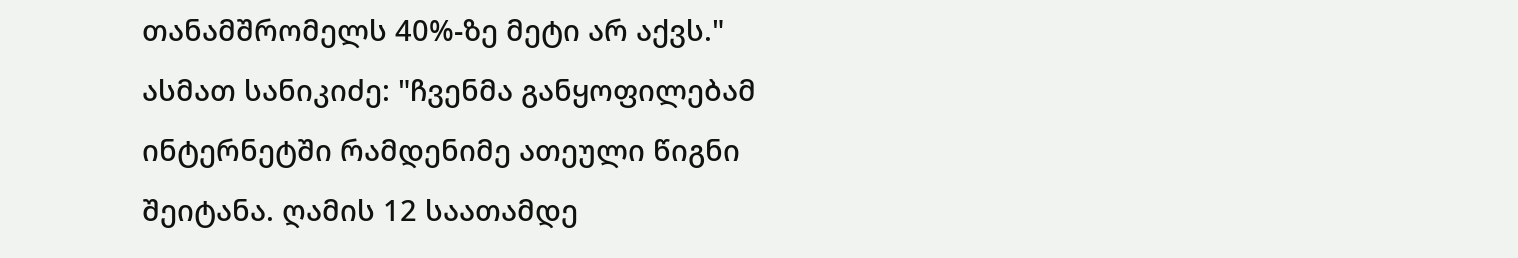თანამშრომელს 40%-ზე მეტი არ აქვს."
ასმათ სანიკიძე: "ჩვენმა განყოფილებამ ინტერნეტში რამდენიმე ათეული წიგნი შეიტანა. ღამის 12 საათამდე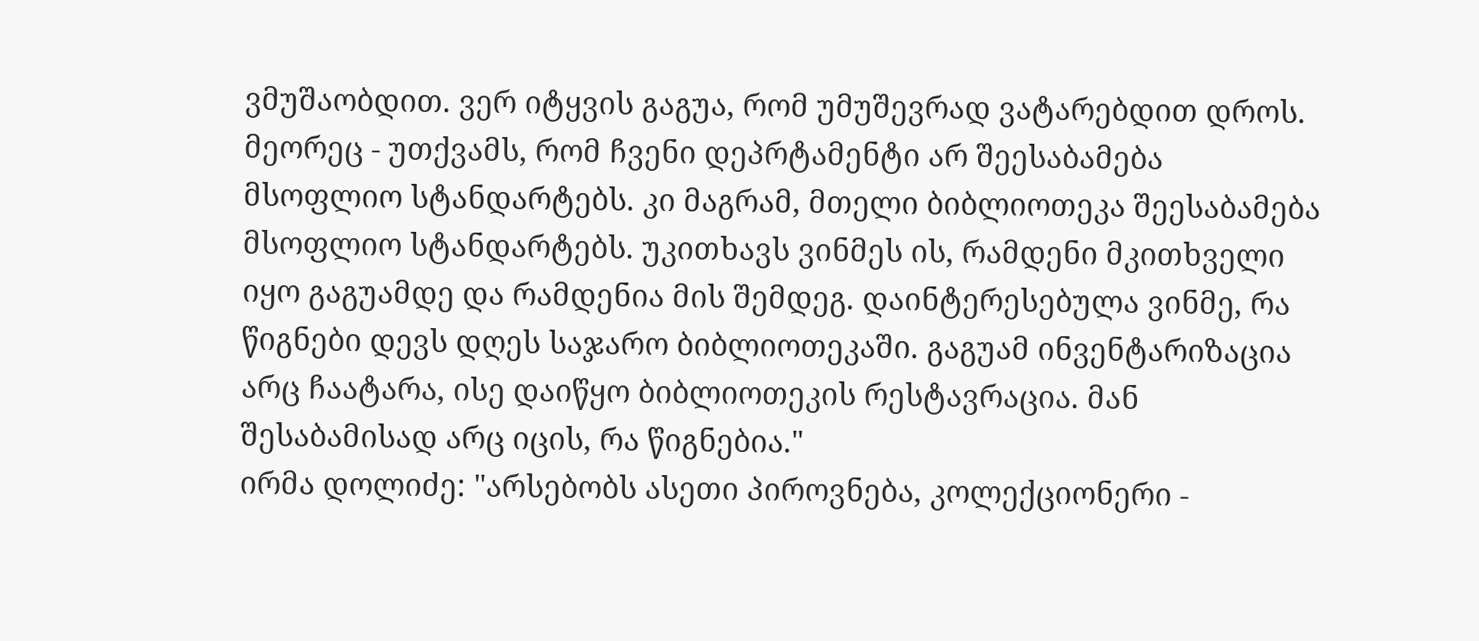ვმუშაობდით. ვერ იტყვის გაგუა, რომ უმუშევრად ვატარებდით დროს. მეორეც - უთქვამს, რომ ჩვენი დეპრტამენტი არ შეესაბამება მსოფლიო სტანდარტებს. კი მაგრამ, მთელი ბიბლიოთეკა შეესაბამება მსოფლიო სტანდარტებს. უკითხავს ვინმეს ის, რამდენი მკითხველი იყო გაგუამდე და რამდენია მის შემდეგ. დაინტერესებულა ვინმე, რა წიგნები დევს დღეს საჯარო ბიბლიოთეკაში. გაგუამ ინვენტარიზაცია არც ჩაატარა, ისე დაიწყო ბიბლიოთეკის რესტავრაცია. მან შესაბამისად არც იცის, რა წიგნებია."
ირმა დოლიძე: "არსებობს ასეთი პიროვნება, კოლექციონერი -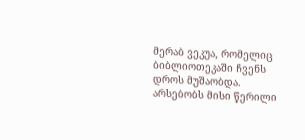მერაბ ვეკუა, რომელიც ბიბლიოთეკაში ჩვენს დროს მუშაობდა. არსებობს მისი წერილი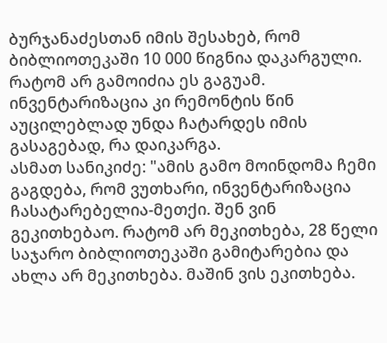ბურჯანაძესთან იმის შესახებ, რომ ბიბლიოთეკაში 10 000 წიგნია დაკარგული. რატომ არ გამოიძია ეს გაგუამ. ინვენტარიზაცია კი რემონტის წინ აუცილებლად უნდა ჩატარდეს იმის გასაგებად, რა დაიკარგა.
ასმათ სანიკიძე: "ამის გამო მოინდომა ჩემი გაგდება, რომ ვუთხარი, ინვენტარიზაცია ჩასატარებელია-მეთქი. შენ ვინ გეკითხებაო. რატომ არ მეკითხება, 28 წელი საჯარო ბიბლიოთეკაში გამიტარებია და ახლა არ მეკითხება. მაშინ ვის ეკითხება.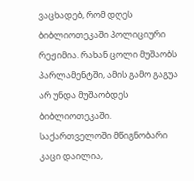ვაცხადებ, რომ დღეს ბიბლიოთეკაში პოლიციური რეჟიმია. რახან ცოლი მუშაობს პარლამენტში, ამის გამო გაგუა არ უნდა მუშაობდეს ბიბლიოთეკაში. საქართველოში მწიგნობარი კაცი დაილია,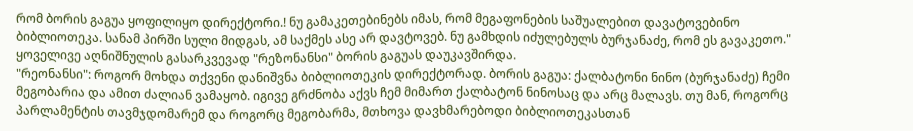რომ ბორის გაგუა ყოფილიყო დირექტორი.! ნუ გამაკეთებინებს იმას, რომ მეგაფონების საშუალებით დავატოვებინო ბიბლიოთეკა. სანამ პირში სული მიდგას, ამ საქმეს ასე არ დავტოვებ. ნუ გამხდის იძულებულს ბურჯანაძე, რომ ეს გავაკეთო."
ყოველივე აღნიშნულის გასარკვევად "რეზონანსი" ბორის გაგუას დაუკავშირდა.
"რეონანსი": როგორ მოხდა თქვენი დანიშვნა ბიბლიოთეკის დირექტორად. ბორის გაგუა: ქალბატონი ნინო (ბურჯანაძე) ჩემი მეგობარია და ამით ძალიან ვამაყობ. იგივე გრძნობა აქვს ჩემ მიმართ ქალბატონ ნინოსაც და არც მალავს. თუ მან, როგორც პარლამენტის თავმჯდომარემ და როგორც მეგობარმა, მთხოვა დავხმარებოდი ბიბლიოთეკასთან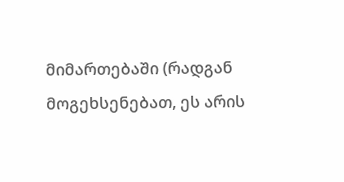მიმართებაში (რადგან მოგეხსენებათ, ეს არის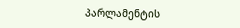პარლამენტის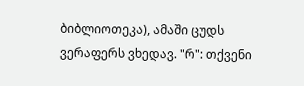ბიბლიოთეკა), ამაში ცუდს ვერაფერს ვხედავ. "რ": თქვენი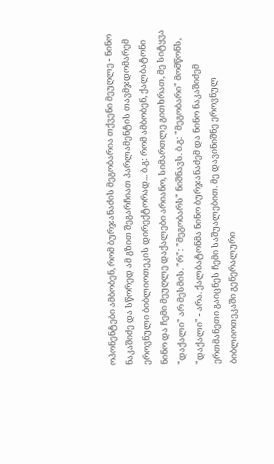ოპონენტები ამბობენ, რომ ბურჯანაძის მეგობარია თქვენი მეუღლე - ნინო ნაკაშიძე და სწორედ ამ გზით შეგარჩიათ პარლამენტის თავმჯდომარემ ეროვნული ბიბლიოთეკის დირექტორად... ბ.გ: რომ ამბობენ, ქალბატონი ნინო და ჩემი მეუღლე დაქალები არიანო, სიმართლე გითხრათ, მე სიტყვა "დაქალი" არ მესმის. "რ": "მეგობარს" ნიშნავს. ბ.გ: "მეგობარი" მომწონს, "დაქალი" - არა. ქალბატონმა ნინო ბურჯანაძემ და ნინო ნაკაშიძემ ერთმანეთი გაიცნეს ჩემი საშუალებით. მე დავინიშნე ეროვნულ ბიბლიოთეკაში გენერალური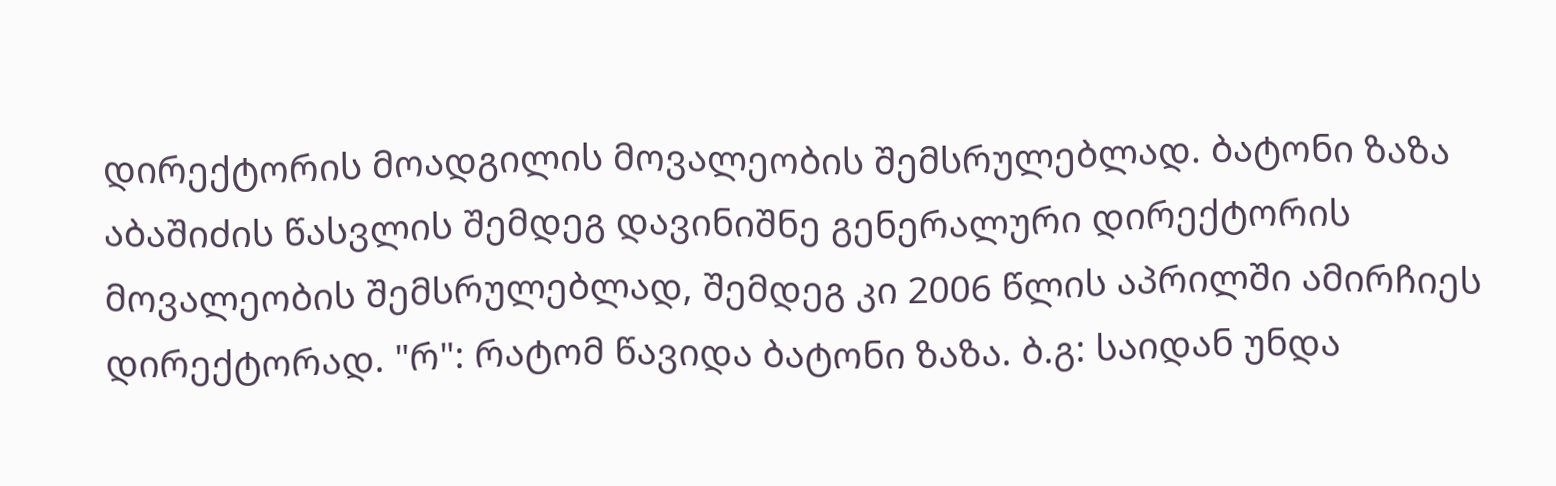დირექტორის მოადგილის მოვალეობის შემსრულებლად. ბატონი ზაზა აბაშიძის წასვლის შემდეგ დავინიშნე გენერალური დირექტორის მოვალეობის შემსრულებლად, შემდეგ კი 2006 წლის აპრილში ამირჩიეს დირექტორად. "რ": რატომ წავიდა ბატონი ზაზა. ბ.გ: საიდან უნდა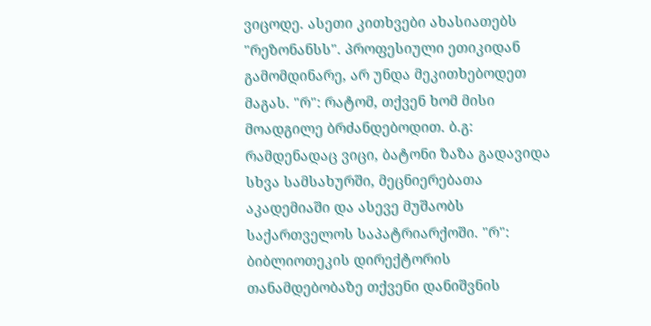ვიცოდე. ასეთი კითხვები ახასიათებს "რეზონანსს". პროფესიული ეთიკიდან გამომდინარე, არ უნდა მეკითხებოდეთ მაგას. "რ": რატომ, თქვენ ხომ მისი მოადგილე ბრძანდებოდით. ბ.გ: რამდენადაც ვიცი, ბატონი ზაზა გადავიდა სხვა სამსახურში, მეცნიერებათა აკადემიაში და ასევე მუშაობს საქართველოს საპატრიარქოში. "რ": ბიბლიოთეკის დირექტორის თანამდებობაზე თქვენი დანიშვნის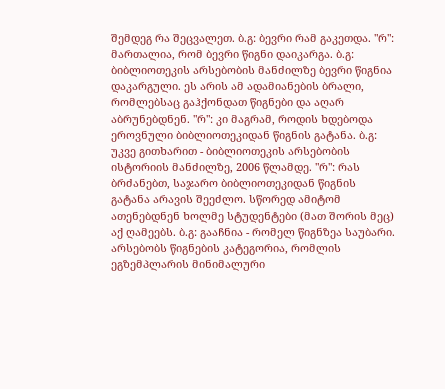შემდეგ რა შეცვალეთ. ბ.გ: ბევრი რამ გაკეთდა. "რ": მართალია, რომ ბევრი წიგნი დაიკარგა. ბ.გ: ბიბლიოთეკის არსებობის მანძილზე ბევრი წიგნია დაკარგული. ეს არის ამ ადამიანების ბრალი, რომლებსაც გაჰქონდათ წიგნები და აღარ აბრუნებდნენ. "რ": კი მაგრამ, როდის ხდებოდა ეროვნული ბიბლიოთეკიდან წიგნის გატანა. ბ.გ: უკვე გითხარით - ბიბლიოთეკის არსებობის ისტორიის მანძილზე, 2006 წლამდე. "რ": რას ბრძანებთ, საჯარო ბიბლიოთეკიდან წიგნის გატანა არავის შეეძლო. სწორედ ამიტომ ათენებდნენ ხოლმე სტუდენტები (მათ შორის მეც) აქ ღამეებს. ბ.გ: გააჩნია - რომელ წიგნზეა საუბარი. არსებობს წიგნების კატეგორია, რომლის ეგზემპლარის მინიმალური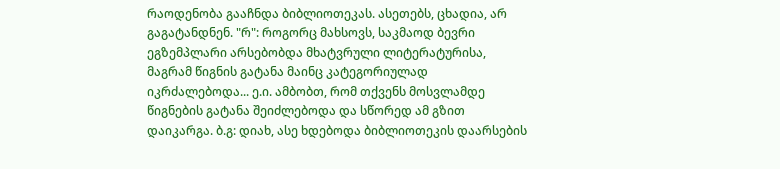რაოდენობა გააჩნდა ბიბლიოთეკას. ასეთებს, ცხადია, არ გაგატანდნენ. "რ": როგორც მახსოვს, საკმაოდ ბევრი ეგზემპლარი არსებობდა მხატვრული ლიტერატურისა, მაგრამ წიგნის გატანა მაინც კატეგორიულად იკრძალებოდა... ე.ი. ამბობთ, რომ თქვენს მოსვლამდე წიგნების გატანა შეიძლებოდა და სწორედ ამ გზით დაიკარგა. ბ.გ: დიახ, ასე ხდებოდა ბიბლიოთეკის დაარსების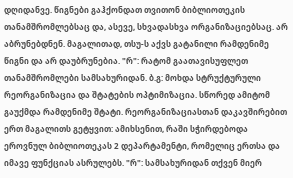დღიდანვე. წიგნები გაჰქონდათ თვითონ ბიბლიოთეკის თანამშრომლებსაც და, ასევე, სხვადასხვა ორგანიზაციებსაც. არ აბრუნებდნენ. მაგალითად, თსუ-ს აქვს გატანილი რამდენიმე წიგნი და არ დაუბრუნებია. "რ": რატომ გაათავისუფლეთ თანამშრომლები სამსახურიდან. ბ.გ: მოხდა სტრუქტურული რეორგანიზაცია და შტატების ოპტიმიზაცია. სწორედ ამიტომ გაუქმდა რამდენიმე შტატი. რეორგანიზაციასთან დაკავშირებით ერთ მაგალითს გეტყვით: ამიხსენით, რაში სჭირდებოდა ეროვნულ ბიბლიოთეკას 2 დეპარტამენტი, რომელიც ერთსა და იმავე ფუნქციას ასრულებს. "რ": სამსახურიდან თქვენ მიერ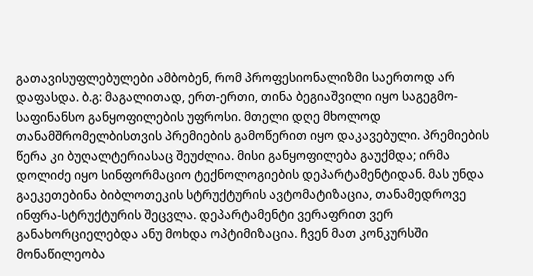გათავისუფლებულები ამბობენ, რომ პროფესიონალიზმი საერთოდ არ დაფასდა. ბ.გ: მაგალითად, ერთ-ერთი, თინა ბეგიაშვილი იყო საგეგმო-საფინანსო განყოფილების უფროსი. მთელი დღე მხოლოდ თანამშრომელბისთვის პრემიების გამოწერით იყო დაკავებული. პრემიების წერა კი ბუღალტერიასაც შეუძლია. მისი განყოფილება გაუქმდა; ირმა დოლიძე იყო სინფორმაციო ტექნოლოგიების დეპარტამენტიდან. მას უნდა გაეკეთებინა ბიბლოთეკის სტრუქტურის ავტომატიზაცია, თანამედროვე ინფრა-სტრუქტურის შეცვლა. დეპარტამენტი ვერაფრით ვერ განახორციელებდა ანუ მოხდა ოპტიმიზაცია. ჩვენ მათ კონკურსში მონაწილეობა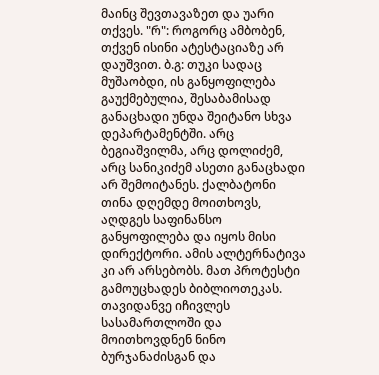მაინც შევთავაზეთ და უარი თქვეს. "რ": როგორც ამბობენ, თქვენ ისინი ატესტაციაზე არ დაუშვით. ბ.გ: თუკი სადაც მუშაობდი, ის განყოფილება გაუქმებულია, შესაბამისად განაცხადი უნდა შეიტანო სხვა დეპარტამენტში. არც ბეგიაშვილმა, არც დოლიძემ, არც სანიკიძემ ასეთი განაცხადი არ შემოიტანეს. ქალბატონი თინა დღემდე მოითხოვს, აღდგეს საფინანსო განყოფილება და იყოს მისი დირექტორი. ამის ალტერნატივა კი არ არსებობს. მათ პროტესტი გამოუცხადეს ბიბლიოთეკას. თავიდანვე იჩივლეს სასამართლოში და მოითხოვდნენ ნინო ბურჯანაძისგან და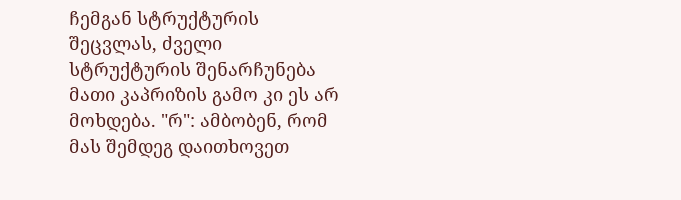ჩემგან სტრუქტურის შეცვლას, ძველი სტრუქტურის შენარჩუნება მათი კაპრიზის გამო კი ეს არ მოხდება. "რ": ამბობენ, რომ მას შემდეგ დაითხოვეთ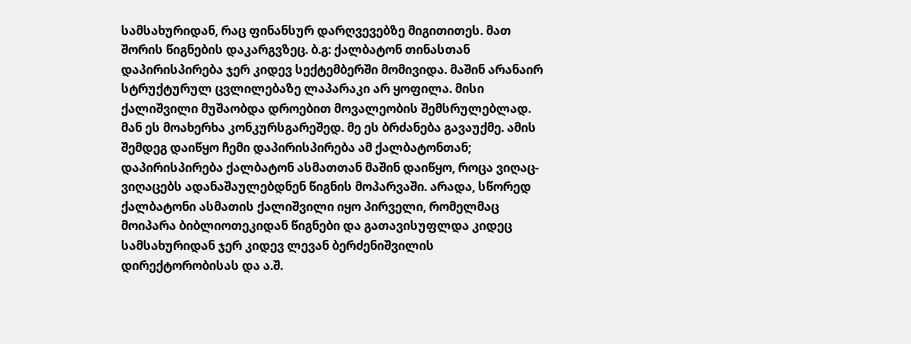სამსახურიდან, რაც ფინანსურ დარღვევებზე მიგითითეს. მათ შორის წიგნების დაკარგვზეც. ბ.გ: ქალბატონ თინასთან დაპირისპირება ჯერ კიდევ სექტემბერში მომივიდა. მაშინ არანაირ სტრუქტურულ ცვლილებაზე ლაპარაკი არ ყოფილა. მისი ქალიშვილი მუშაობდა დროებით მოვალეობის შემსრულებლად. მან ეს მოახერხა კონკურსგარეშედ. მე ეს ბრძანება გავაუქმე. ამის შემდეგ დაიწყო ჩემი დაპირისპირება ამ ქალბატონთან; დაპირისპირება ქალბატონ ასმათთან მაშინ დაიწყო, როცა ვიღაც-ვიღაცებს ადანაშაულებდნენ წიგნის მოპარვაში. არადა, სწორედ ქალბატონი ასმათის ქალიშვილი იყო პირველი, რომელმაც მოიპარა ბიბლიოთეკიდან წიგნები და გათავისუფლდა კიდეც სამსახურიდან ჯერ კიდევ ლევან ბერძენიშვილის დირექტორობისას და ა.შ.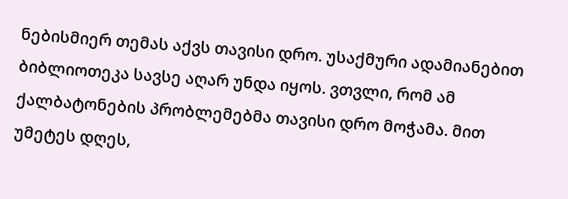ნებისმიერ თემას აქვს თავისი დრო. უსაქმური ადამიანებით ბიბლიოთეკა სავსე აღარ უნდა იყოს. ვთვლი, რომ ამ ქალბატონების პრობლემებმა თავისი დრო მოჭამა. მით უმეტეს დღეს,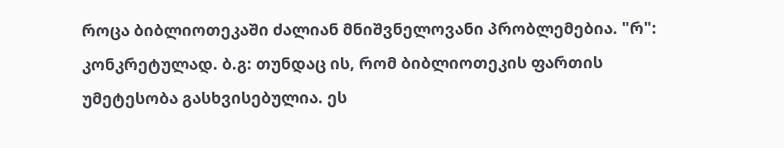როცა ბიბლიოთეკაში ძალიან მნიშვნელოვანი პრობლემებია. "რ": კონკრეტულად. ბ.გ: თუნდაც ის, რომ ბიბლიოთეკის ფართის უმეტესობა გასხვისებულია. ეს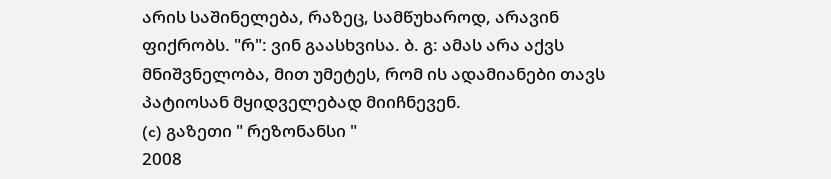არის საშინელება, რაზეც, სამწუხაროდ, არავინ ფიქრობს. "რ": ვინ გაასხვისა. ბ. გ: ამას არა აქვს მნიშვნელობა, მით უმეტეს, რომ ის ადამიანები თავს პატიოსან მყიდველებად მიიჩნევენ.
(c) გაზეთი " რეზონანსი "
2008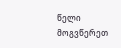წელი მოგვწერეთ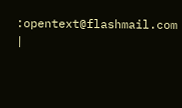:opentext@flashmail.com |